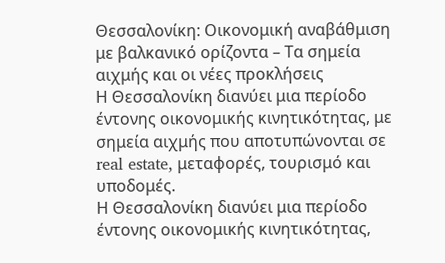Θεσσαλονίκη: Οικονομική αναβάθμιση με βαλκανικό ορίζοντα – Τα σημεία αιχμής και οι νέες προκλήσεις
Η Θεσσαλονίκη διανύει μια περίοδο έντονης οικονομικής κινητικότητας, με σημεία αιχμής που αποτυπώνονται σε real estate, μεταφορές, τουρισμό και υποδομές.
Η Θεσσαλονίκη διανύει μια περίοδο έντονης οικονομικής κινητικότητας,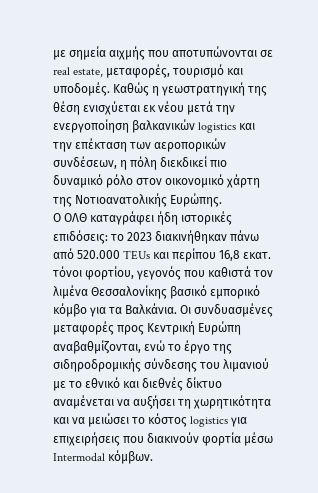με σημεία αιχμής που αποτυπώνονται σε real estate, μεταφορές, τουρισμό και υποδομές. Καθώς η γεωστρατηγική της θέση ενισχύεται εκ νέου μετά την ενεργοποίηση βαλκανικών logistics και την επέκταση των αεροπορικών συνδέσεων, η πόλη διεκδικεί πιο δυναμικό ρόλο στον οικονομικό χάρτη της Νοτιοανατολικής Ευρώπης.
Ο ΟΛΘ καταγράφει ήδη ιστορικές επιδόσεις: το 2023 διακινήθηκαν πάνω από 520.000 TEUs και περίπου 16,8 εκατ. τόνοι φορτίου, γεγονός που καθιστά τον λιμένα Θεσσαλονίκης βασικό εμπορικό κόμβο για τα Βαλκάνια. Οι συνδυασμένες μεταφορές προς Κεντρική Ευρώπη αναβαθμίζονται, ενώ το έργο της σιδηροδρομικής σύνδεσης του λιμανιού με το εθνικό και διεθνές δίκτυο αναμένεται να αυξήσει τη χωρητικότητα και να μειώσει το κόστος logistics για επιχειρήσεις που διακινούν φορτία μέσω Intermodal κόμβων.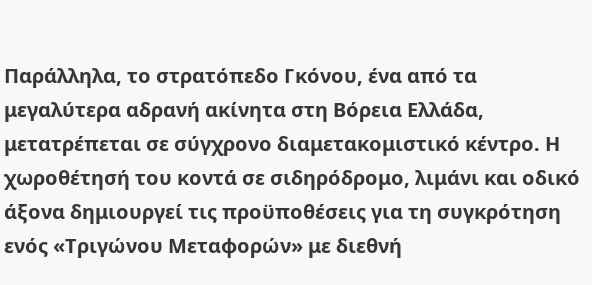Παράλληλα, το στρατόπεδο Γκόνου, ένα από τα μεγαλύτερα αδρανή ακίνητα στη Βόρεια Ελλάδα, μετατρέπεται σε σύγχρονο διαμετακομιστικό κέντρο. Η χωροθέτησή του κοντά σε σιδηρόδρομο, λιμάνι και οδικό άξονα δημιουργεί τις προϋποθέσεις για τη συγκρότηση ενός «Τριγώνου Μεταφορών» με διεθνή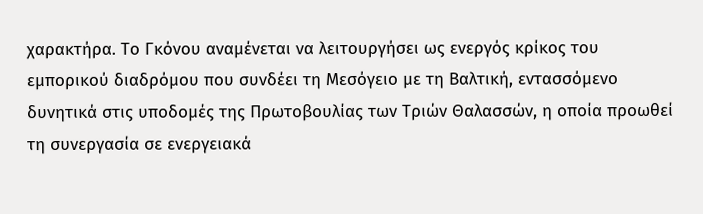χαρακτήρα. Το Γκόνου αναμένεται να λειτουργήσει ως ενεργός κρίκος του εμπορικού διαδρόμου που συνδέει τη Μεσόγειο με τη Βαλτική, εντασσόμενο δυνητικά στις υποδομές της Πρωτοβουλίας των Τριών Θαλασσών, η οποία προωθεί τη συνεργασία σε ενεργειακά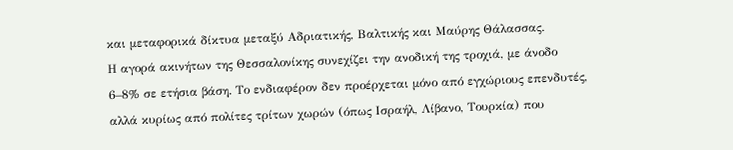και μεταφορικά δίκτυα μεταξύ Αδριατικής, Βαλτικής και Μαύρης Θάλασσας.
Η αγορά ακινήτων της Θεσσαλονίκης συνεχίζει την ανοδική της τροχιά, με άνοδο 6–8% σε ετήσια βάση. Το ενδιαφέρον δεν προέρχεται μόνο από εγχώριους επενδυτές, αλλά κυρίως από πολίτες τρίτων χωρών (όπως Ισραήλ, Λίβανο, Τουρκία) που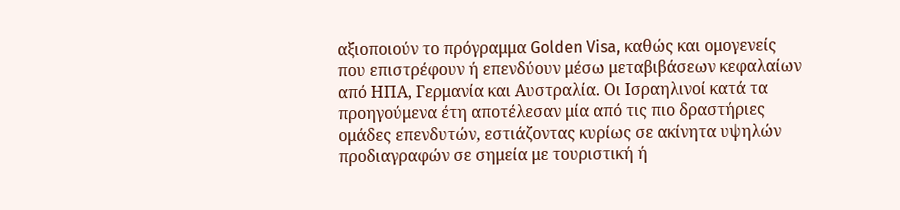αξιοποιούν το πρόγραμμα Golden Visa, καθώς και ομογενείς που επιστρέφουν ή επενδύουν μέσω μεταβιβάσεων κεφαλαίων από ΗΠΑ, Γερμανία και Αυστραλία. Οι Ισραηλινοί κατά τα προηγούμενα έτη αποτέλεσαν μία από τις πιο δραστήριες ομάδες επενδυτών, εστιάζοντας κυρίως σε ακίνητα υψηλών προδιαγραφών σε σημεία με τουριστική ή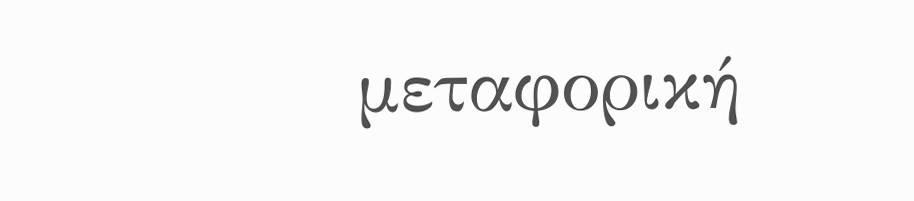μεταφορική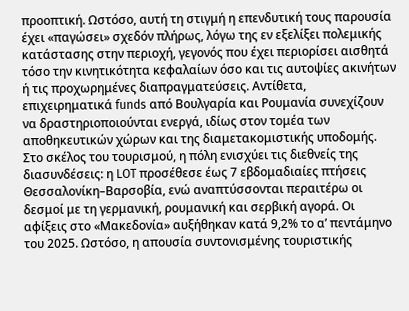προοπτική. Ωστόσο, αυτή τη στιγμή η επενδυτική τους παρουσία έχει «παγώσει» σχεδόν πλήρως, λόγω της εν εξελίξει πολεμικής κατάστασης στην περιοχή, γεγονός που έχει περιορίσει αισθητά τόσο την κινητικότητα κεφαλαίων όσο και τις αυτοψίες ακινήτων ή τις προχωρημένες διαπραγματεύσεις. Αντίθετα, επιχειρηματικά funds από Βουλγαρία και Ρουμανία συνεχίζουν να δραστηριοποιούνται ενεργά, ιδίως στον τομέα των αποθηκευτικών χώρων και της διαμετακομιστικής υποδομής.
Στο σκέλος του τουρισμού, η πόλη ενισχύει τις διεθνείς της διασυνδέσεις: η LOT προσέθεσε έως 7 εβδομαδιαίες πτήσεις Θεσσαλονίκη–Βαρσοβία, ενώ αναπτύσσονται περαιτέρω οι δεσμοί με τη γερμανική, ρουμανική και σερβική αγορά. Οι αφίξεις στο «Μακεδονία» αυξήθηκαν κατά 9,2% το α’ πεντάμηνο του 2025. Ωστόσο, η απουσία συντονισμένης τουριστικής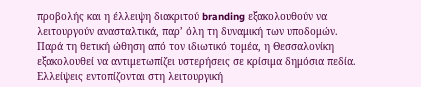προβολής και η έλλειψη διακριτού branding εξακολουθούν να λειτουργούν ανασταλτικά, παρ’ όλη τη δυναμική των υποδομών.
Παρά τη θετική ώθηση από τον ιδιωτικό τομέα, η Θεσσαλονίκη εξακολουθεί να αντιμετωπίζει υστερήσεις σε κρίσιμα δημόσια πεδία. Ελλείψεις εντοπίζονται στη λειτουργική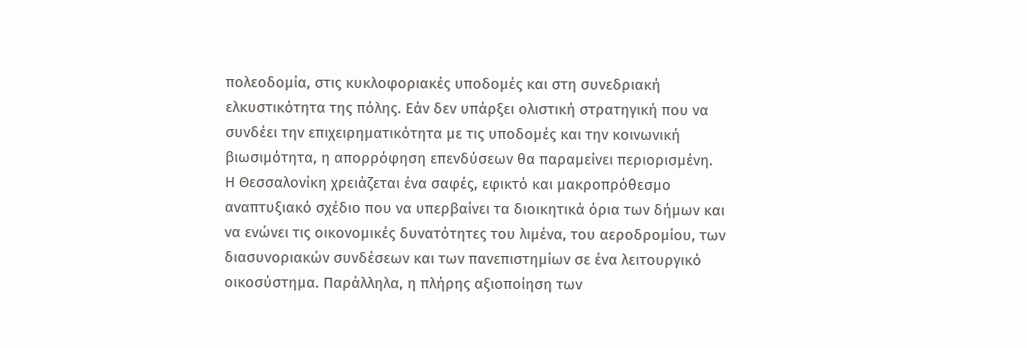πολεοδομία, στις κυκλοφοριακές υποδομές και στη συνεδριακή ελκυστικότητα της πόλης. Εάν δεν υπάρξει ολιστική στρατηγική που να συνδέει την επιχειρηματικότητα με τις υποδομές και την κοινωνική βιωσιμότητα, η απορρόφηση επενδύσεων θα παραμείνει περιορισμένη.
Η Θεσσαλονίκη χρειάζεται ένα σαφές, εφικτό και μακροπρόθεσμο αναπτυξιακό σχέδιο που να υπερβαίνει τα διοικητικά όρια των δήμων και να ενώνει τις οικονομικές δυνατότητες του λιμένα, του αεροδρομίου, των διασυνοριακών συνδέσεων και των πανεπιστημίων σε ένα λειτουργικό οικοσύστημα. Παράλληλα, η πλήρης αξιοποίηση των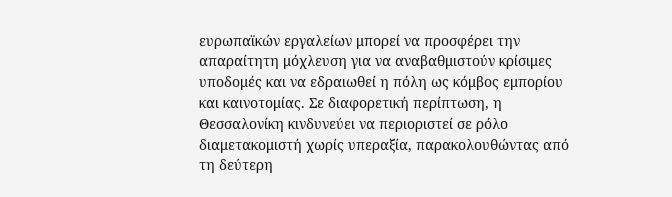ευρωπαϊκών εργαλείων μπορεί να προσφέρει την απαραίτητη μόχλευση για να αναβαθμιστούν κρίσιμες υποδομές και να εδραιωθεί η πόλη ως κόμβος εμπορίου και καινοτομίας. Σε διαφορετική περίπτωση, η Θεσσαλονίκη κινδυνεύει να περιοριστεί σε ρόλο διαμετακομιστή χωρίς υπεραξία, παρακολουθώντας από τη δεύτερη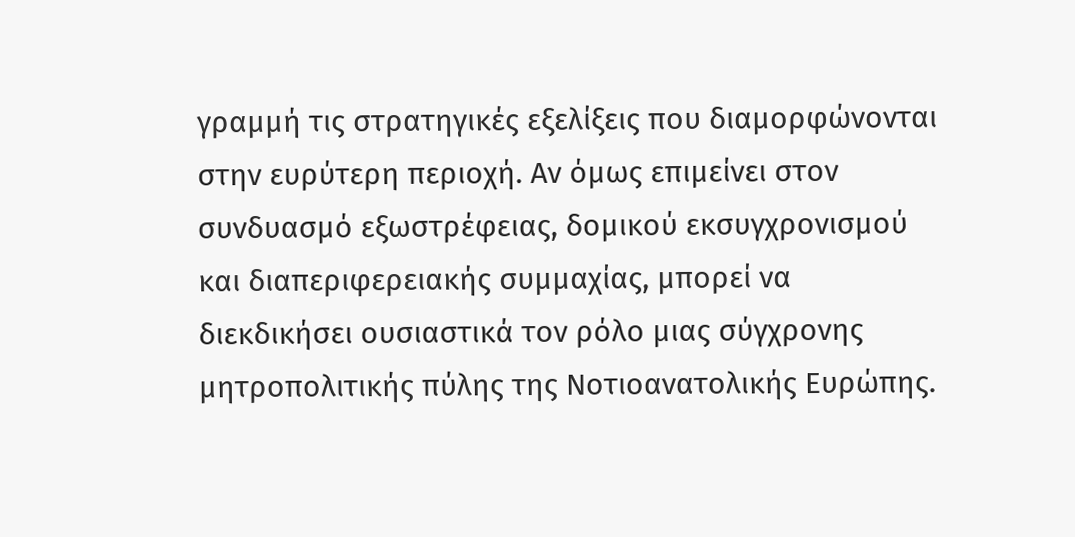γραμμή τις στρατηγικές εξελίξεις που διαμορφώνονται στην ευρύτερη περιοχή. Αν όμως επιμείνει στον συνδυασμό εξωστρέφειας, δομικού εκσυγχρονισμού και διαπεριφερειακής συμμαχίας, μπορεί να διεκδικήσει ουσιαστικά τον ρόλο μιας σύγχρονης μητροπολιτικής πύλης της Νοτιοανατολικής Ευρώπης.